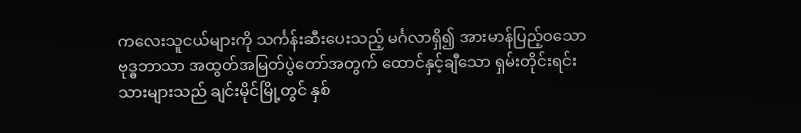ကလေးသူငယ်များကို သင်္ကန်းဆီးပေးသည့် မင်္ဂလာရှိ၍ အားမာန်ပြည့်ဝသော ဗုဒ္ဓဘာသာ အထွတ်အမြတ်ပွဲတော်အတွက် ထောင်နှင့်ချီသော ရှမ်းတိုင်းရင်းသားများသည် ချင်းမိုင်မြို့တွင် နှစ်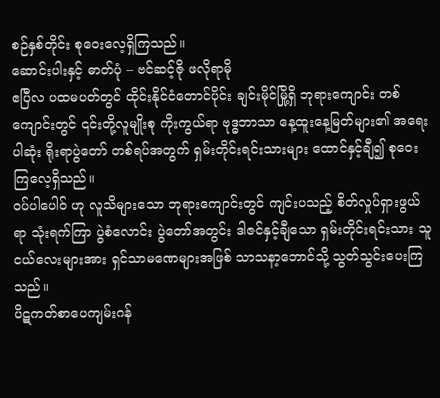စဉ်နှစ်တိုင်း စုဝေးလေ့ရှိကြသည်။
ဆောင်းပါးနှင့် ဓာတ်ပုံ – ဗင်ဆင့်ဇို ဖလိုရာမို
ဧပြီလ ပထမပတ်တွင် ထိုင်းနိုင်ငံတောင်ပိုင်း ချင်းမိုင်မြို့ရှိ ဘုရားကျောင်း တစ်ကျောင်းတွင် ၎င်းတို့လူမျိုးစု ကိုးကွယ်ရာ ဗုဒ္ဓဘာသာ နေ့ထူးနေ့မြတ်များ၏ အရေးပါဆုံး ရိုးရာပွဲတော် တစ်ရပ်အတွက် ရှမ်းတိုင်းရင်းသားများ ထောင်နှင့်ချီ၍ စုဝေးကြလေ့ရှိသည်။
ဝပ်ပါပေါဝ် ဟု လူသိများသော ဘုရားကျောင်းတွင် ကျင်းပသည့် စိတ်လှုပ်ရှားဖွယ်ရာ သုံးရက်ကြာ ပွဲစံလောင်း ပွဲတော်အတွင်း ဒါဇင်နှင့်ချီသော ရှမ်းတိုင်းရင်းသား သူငယ်လေးများအား ရှင်သာမဏေများအဖြစ် သာသနာ့ဘောင်သို့ သွတ်သွင်းပေးကြသည်။
ပိဋကတ်စာပေကျမ်းဂန်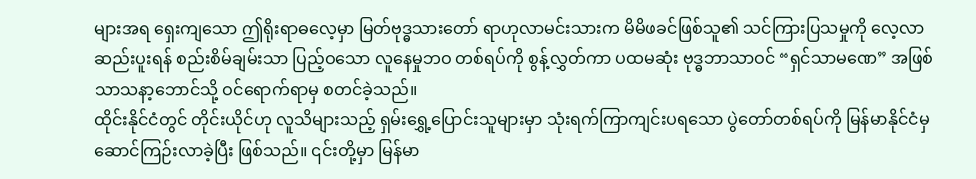များအရ ရှေးကျသော ဤရိုးရာဓလေ့မှာ မြတ်ဗုဒ္ဓသားတော် ရာဟုလာမင်းသားက မိမိဖခင်ဖြစ်သူ၏ သင်ကြားပြသမှုကို လေ့လာဆည်းပူးရန် စည်းစိမ်ချမ်းသာ ပြည့်ဝသော လူနေမှုဘဝ တစ်ရပ်ကို စွန့်လွှတ်ကာ ပထမဆုံး ဗုဒ္ဓဘာသာဝင် “ရှင်သာမဏေ” အဖြစ် သာသနာ့ဘောင်သို့ ဝင်ရောက်ရာမှ စတင်ခဲ့သည်။
ထိုင်းနိုင်ငံတွင် တိုင်းယိုင်ဟု လူသိများသည့် ရှမ်းရွှေ့ပြောင်းသူများမှာ သုံးရက်ကြာကျင်းပရသော ပွဲတော်တစ်ရပ်ကို မြန်မာနိုင်ငံမှ ဆောင်ကြဉ်းလာခဲ့ပြီး ဖြစ်သည်။ ၎င်းတို့မှာ မြန်မာ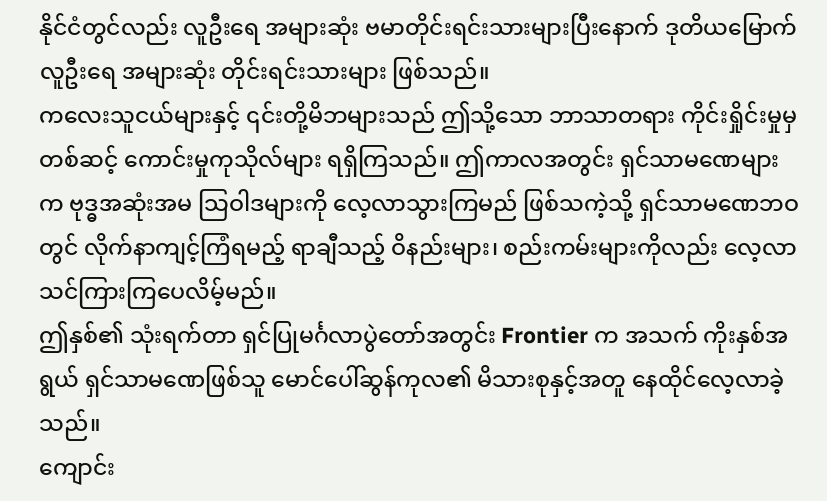နိုင်ငံတွင်လည်း လူဦးရေ အများဆုံး ဗမာတိုင်းရင်းသားများပြီးနောက် ဒုတိယမြောက် လူဦးရေ အများဆုံး တိုင်းရင်းသားများ ဖြစ်သည်။
ကလေးသူငယ်များနှင့် ၎င်းတို့မိဘများသည် ဤသို့သော ဘာသာတရား ကိုင်းရှိုင်းမှုမှတစ်ဆင့် ကောင်းမှုကုသိုလ်များ ရရှိကြသည်။ ဤကာလအတွင်း ရှင်သာမဏေများက ဗုဒ္ဓအဆုံးအမ သြဝါဒများကို လေ့လာသွားကြမည် ဖြစ်သကဲ့သို့ ရှင်သာမဏေဘဝတွင် လိုက်နာကျင့်ကြံရမည့် ရာချီသည့် ဝိနည်းများ၊ စည်းကမ်းများကိုလည်း လေ့လာသင်ကြားကြပေလိမ့်မည်။
ဤနှစ်၏ သုံးရက်တာ ရှင်ပြုမင်္ဂလာပွဲတော်အတွင်း Frontier က အသက် ကိုးနှစ်အရွယ် ရှင်သာမဏေဖြစ်သူ မောင်ပေါ်ဆွန်ကုလ၏ မိသားစုနှင့်အတူ နေထိုင်လေ့လာခဲ့သည်။
ကျောင်း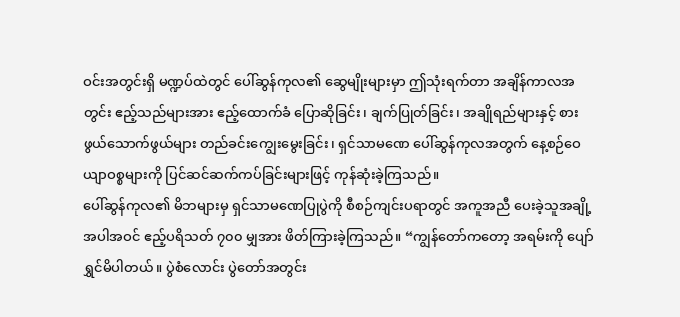ဝင်းအတွင်းရှိ မဏ္ဍပ်ထဲတွင် ပေါ်ဆွန်ကုလ၏ ဆွေမျိုးများမှာ ဤသုံးရက်တာ အချိန်ကာလအတွင်း ဧည့်သည်များအား ဧည့်ထောက်ခံ ပြောဆိုခြင်း၊ ချက်ပြုတ်ခြင်း၊ အချိုရည်များနှင့် စားဖွယ်သောက်ဖွယ်များ တည်ခင်းကျွေးမွေးခြင်း၊ ရှင်သာမဏေ ပေါ်ဆွန်ကုလအတွက် နေ့စဉ်ဝေယျာဝစ္စများကို ပြင်ဆင်ဆက်ကပ်ခြင်းများဖြင့် ကုန်ဆုံးခဲ့ကြသည်။
ပေါ်ဆွန်ကုလ၏ မိဘများမှ ရှင်သာမဏေပြုပွဲကို စီစဉ်ကျင်းပရာတွင် အကူအညီ ပေးခဲ့သူအချို့အပါအဝင် ဧည့်ပရိသတ် ၇၀၀ မျှအား ဖိတ်ကြားခဲ့ကြသည်။ “ကျွန်တော်ကတော့ အရမ်းကို ပျော်ရွှင်မိပါတယ်။ ပွဲစံလောင်း ပွဲတော်အတွင်း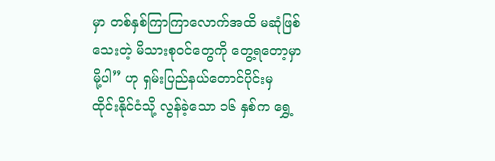မှာ တစ်နှစ်ကြာကြာလောက်အထိ မဆုံဖြစ်သေးတဲ့ မိသားစုဝင်တွေကို တွေ့ရတော့မှာမို့ပါ” ဟု ရှမ်းပြည်နယ်တောင်ပိုင်းမှ ထိုင်းနိုင်ငံသို့ လွန်ခဲ့သော ၁၆ နှစ်က ရွှေ့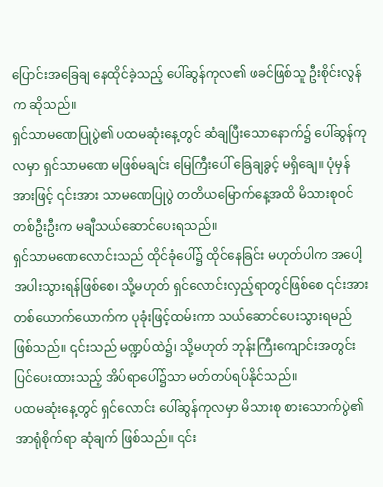ပြောင်းအခြေချ နေထိုင်ခဲ့သည့် ပေါ်ဆွန်ကုလ၏ ဖခင်ဖြစ်သူ ဦးစိုင်းလွန်က ဆိုသည်။
ရှင်သာမဏေပြုပွဲ၏ ပထမဆုံးနေ့တွင် ဆံချပြီးသောနောက်၌ ပေါ်ဆွန်ကုလမှာ ရှင်သာမဏေ မဖြစ်မချင်း မြေကြီးပေါ် ခြေချခွင့် မရှိချေ။ ပုံမှန်အားဖြင့် ၎င်းအား သာမဏေပြုပွဲ တတိယမြောက်နေ့အထိ မိသားစုဝင် တစ်ဦးဦးက မချီသယ်ဆောင်ပေးရသည်။
ရှင်သာမဏေလောင်းသည် ထိုင်ခုံပေါ်၌ ထိုင်နေခြင်း မဟုတ်ပါက အပေါ့အပါးသွားရန်ဖြစ်စေ၊ သို့မဟုတ် ရှင်လောင်းလှည့်ရာတွင်ဖြစ်စေ ၎င်းအား တစ်ယောက်ယောက်က ပုခုံးဖြင့်ထမ်းကာ သယ်ဆောင်ပေးသွားရမည် ဖြစ်သည်။ ၎င်းသည် မဏ္ဍပ်ထဲ၌၊ သို့မဟုတ် ဘုန်းကြီးကျောင်းအတွင်း ပြင်ပေးထားသည့် အိပ်ရာပေါ်၌သာ မတ်တပ်ရပ်နိုင်သည်။
ပထမဆုံးနေ့တွင် ရှင်လောင်း ပေါ်ဆွန်ကုလမှာ မိသားစု စားသောက်ပွဲ၏ အာရုံစိုက်ရာ ဆုံချက် ဖြစ်သည်။ ၎င်း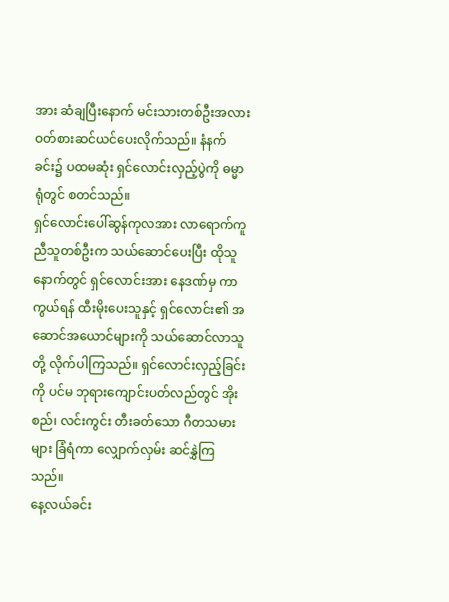အား ဆံချပြီးနောက် မင်းသားတစ်ဦးအလား ဝတ်စားဆင်ယင်ပေးလိုက်သည်။ နံနက်ခင်း၌ ပထမဆုံး ရှင်လောင်းလှည့်ပွဲကို ဓမ္မာရုံတွင် စတင်သည်။
ရှင်လောင်းပေါ်ဆွန်ကုလအား လာရောက်ကူညီသူတစ်ဦးက သယ်ဆောင်ပေးပြီး ထိုသူနောက်တွင် ရှင်လောင်းအား နေဒဏ်မှ ကာကွယ်ရန် ထီးမိုးပေးသူနှင့် ရှင်လောင်း၏ အဆောင်အယောင်များကို သယ်ဆောင်လာသူတို့ လိုက်ပါကြသည်။ ရှင်လောင်းလှည့်ခြင်းကို ပင်မ ဘုရားကျောင်းပတ်လည်တွင် အိုးစည်၊ လင်းကွင်း တီးခတ်သော ဂီတသမားများ ခြံရံကာ လျှောက်လှမ်း ဆင်နွှဲကြသည်။
နေ့လယ်ခင်း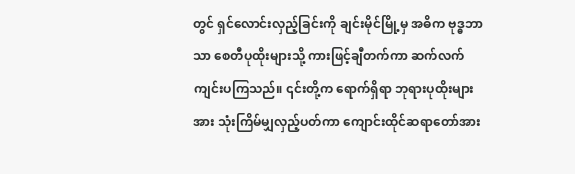တွင် ရှင်လောင်းလှည့်ခြင်းကို ချင်းမိုင်မြို့မှ အဓိက ဗုဒ္ဓဘာသာ စေတီပုထိုးများသို့ ကားဖြင့်ချီတက်ကာ ဆက်လက်ကျင်းပကြသည်။ ၎င်းတို့က ရောက်ရှိရာ ဘုရားပုထိုးများအား သုံးကြိမ်မျှလှည့်ပတ်ကာ ကျောင်းထိုင်ဆရာတော်အား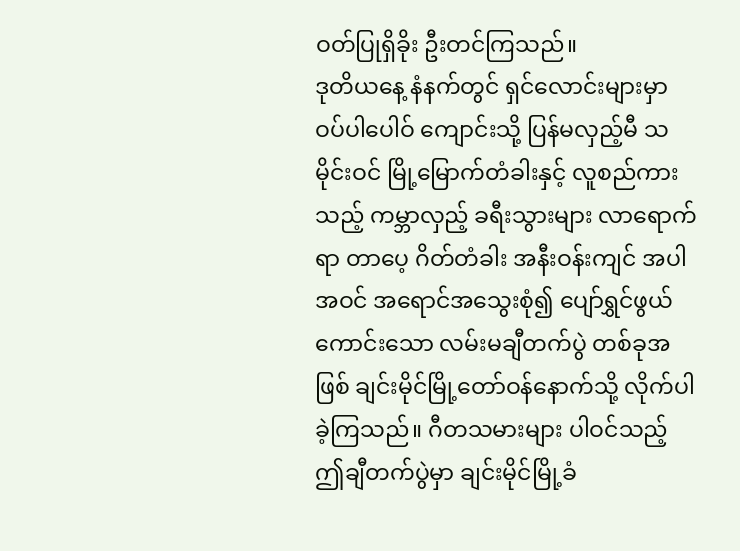ဝတ်ပြုရှိခိုး ဦးတင်ကြသည်။
ဒုတိယနေ့ နံနက်တွင် ရှင်လောင်းများမှာ ဝပ်ပါပေါဝ် ကျောင်းသို့ ပြန်မလှည့်မီ သမိုင်းဝင် မြို့မြောက်တံခါးနှင့် လူစည်ကားသည့် ကမ္ဘာလှည့် ခရီးသွားများ လာရောက်ရာ တာပေ့ ဂိတ်တံခါး အနီးဝန်းကျင် အပါအဝင် အရောင်အသွေးစုံ၍ ပျော်ရွှင်ဖွယ်ကောင်းသော လမ်းမချီတက်ပွဲ တစ်ခုအဖြစ် ချင်းမိုင်မြို့တော်ဝန်နောက်သို့ လိုက်ပါခဲ့ကြသည်။ ဂီတသမားများ ပါဝင်သည့် ဤချီတက်ပွဲမှာ ချင်းမိုင်မြို့ခံ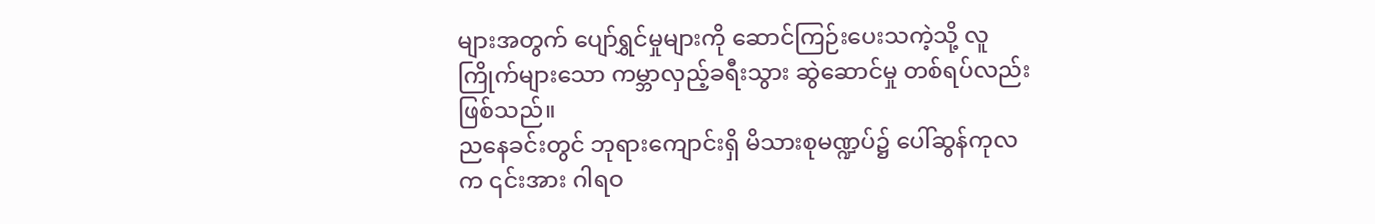များအတွက် ပျော်ရွှင်မှုများကို ဆောင်ကြဉ်းပေးသကဲ့သို့ လူကြိုက်များသော ကမ္ဘာလှည့်ခရီးသွား ဆွဲဆောင်မှု တစ်ရပ်လည်း ဖြစ်သည်။
ညနေခင်းတွင် ဘုရားကျောင်းရှိ မိသားစုမဏ္ဍပ်၌ ပေါ်ဆွန်ကုလ က ၎င်းအား ဂါရဝ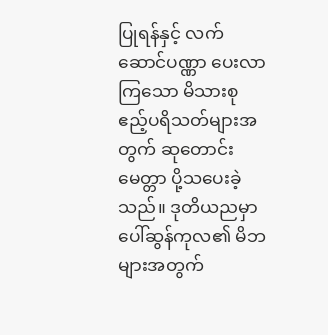ပြုရန်နှင့် လက်ဆောင်ပဏ္ဏာ ပေးလာကြသော မိသားစု ဧည့်ပရိသတ်များအတွက် ဆုတောင်းမေတ္တာ ပို့သပေးခဲ့သည်။ ဒုတိယညမှာ ပေါ်ဆွန်ကုလ၏ မိဘများအတွက်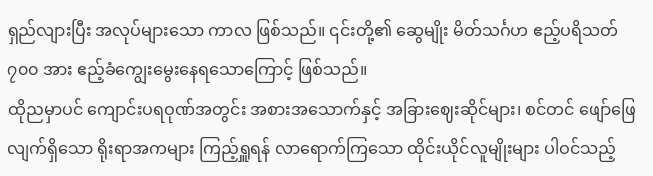ရှည်လျားပြီး အလုပ်များသော ကာလ ဖြစ်သည်။ ၎င်းတို့၏ ဆွေမျိုး မိတ်သင်္ဂဟ ဧည့်ပရိသတ် ၇၀၀ အား ဧည့်ခံကျွေးမွေးနေရသောကြောင့် ဖြစ်သည်။
ထိုညမှာပင် ကျောင်းပရဝုဏ်အတွင်း အစားအသောက်နှင့် အခြားဈေးဆိုင်များ၊ စင်တင် ဖျော်ဖြေလျက်ရှိသော ရိုးရာအကများ ကြည့်ရှူရန် လာရောက်ကြသော ထိုင်းယိုင်လူမျိုးများ ပါဝင်သည့်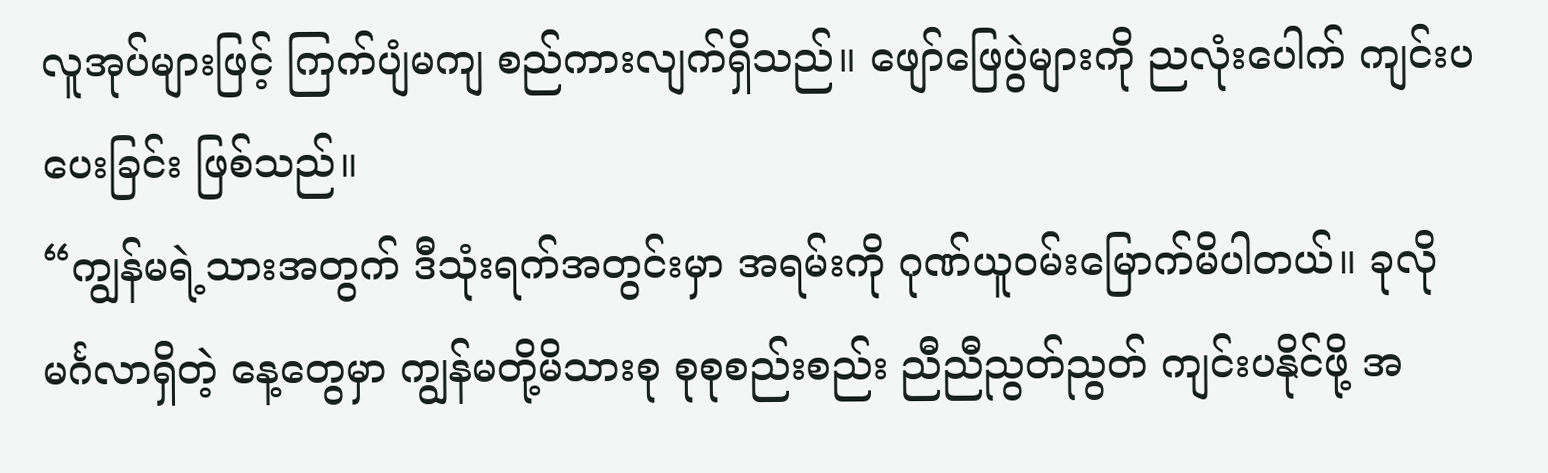လူအုပ်များဖြင့် ကြက်ပျံမကျ စည်ကားလျက်ရှိသည်။ ဖျော်ဖြေပွဲများကို ညလုံးပေါက် ကျင်းပပေးခြင်း ဖြစ်သည်။
“ကျွန်မရဲ့သားအတွက် ဒီသုံးရက်အတွင်းမှာ အရမ်းကို ဂုဏ်ယူဝမ်းမြောက်မိပါတယ်။ ခုလို မင်္ဂလာရှိတဲ့ နေ့တွေမှာ ကျွန်မတို့မိသားစု စုစုစည်းစည်း ညီညီညွတ်ညွတ် ကျင်းပနိုင်ဖို့ အ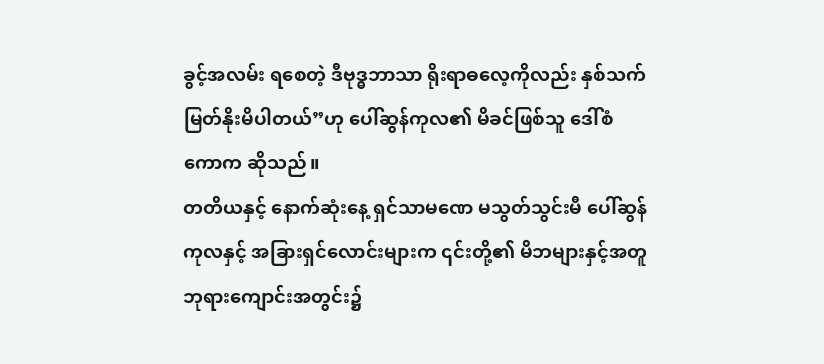ခွင့်အလမ်း ရစေတဲ့ ဒီဗုဒ္ဓဘာသာ ရိုးရာဓလေ့ကိုလည်း နှစ်သက်မြတ်နိုးမိပါတယ်”ဟု ပေါ်ဆွန်ကုလ၏ မိခင်ဖြစ်သူ ဒေါ်စံကောက ဆိုသည်။
တတိယနှင့် နောက်ဆုံးနေ့ ရှင်သာမဏေ မသွတ်သွင်းမီ ပေါ်ဆွန်ကုလနှင့် အခြားရှင်လောင်းများက ၎င်းတို့၏ မိဘများနှင့်အတူ ဘုရားကျောင်းအတွင်း၌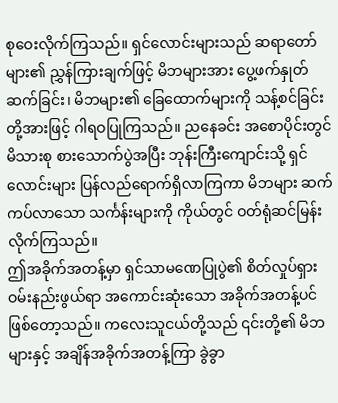စုဝေးလိုက်ကြသည်။ ရှင်လောင်းများသည် ဆရာတော်များ၏ ညွှန်ကြားချက်ဖြင့် မိဘများအား ပွေ့ဖက်နှုတ်ဆက်ခြင်း၊ မိဘများ၏ ခြေထောက်များကို သန့်စင်ခြင်းတို့အားဖြင့် ဂါရဝပြုကြသည်။ ညနေခင်း အစောပိုင်းတွင် မိသားစု စားသောက်ပွဲအပြီး ဘုန်းကြီးကျောင်းသို့ ရှင်လောင်းများ ပြန်လည်ရောက်ရှိလာကြကာ မိဘများ ဆက်ကပ်လာသော သင်္ကန်းများကို ကိုယ်တွင် ဝတ်ရုံဆင်မြန်းလိုက်ကြသည်။
ဤအခိုက်အတန့်မှာ ရှင်သာမဏေပြုပွဲ၏ စိတ်လှုပ်ရှား ဝမ်းနည်းဖွယ်ရာ အကောင်းဆုံးသော အခိုက်အတန့်ပင် ဖြစ်တော့သည်။ ကလေးသူငယ်တို့သည် ၎င်းတို့၏ မိဘများနှင့် အချိန်အခိုက်အတန့်ကြာ ခွဲခွာ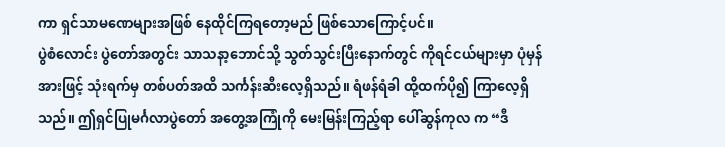ကာ ရှင်သာမဏေများအဖြစ် နေထိုင်ကြရတော့မည် ဖြစ်သောကြောင့်ပင်။
ပွဲစံလောင်း ပွဲတော်အတွင်း သာသနာ့ဘောင်သို့ သွတ်သွင်းပြီးနောက်တွင် ကိုရင်ငယ်များမှာ ပုံမှန်အားဖြင့် သုံးရက်မှ တစ်ပတ်အထိ သင်္ကန်းဆီးလေ့ရှိသည်။ ရံဖန်ရံခါ ထို့ထက်ပို၍ ကြာလေ့ရှိသည်။ ဤရှင်ပြုမင်္ဂလာပွဲတော် အတွေ့အကြုံကို မေးမြန်းကြည့်ရာ ပေါ်ဆွန်ကုလ က “ဒီ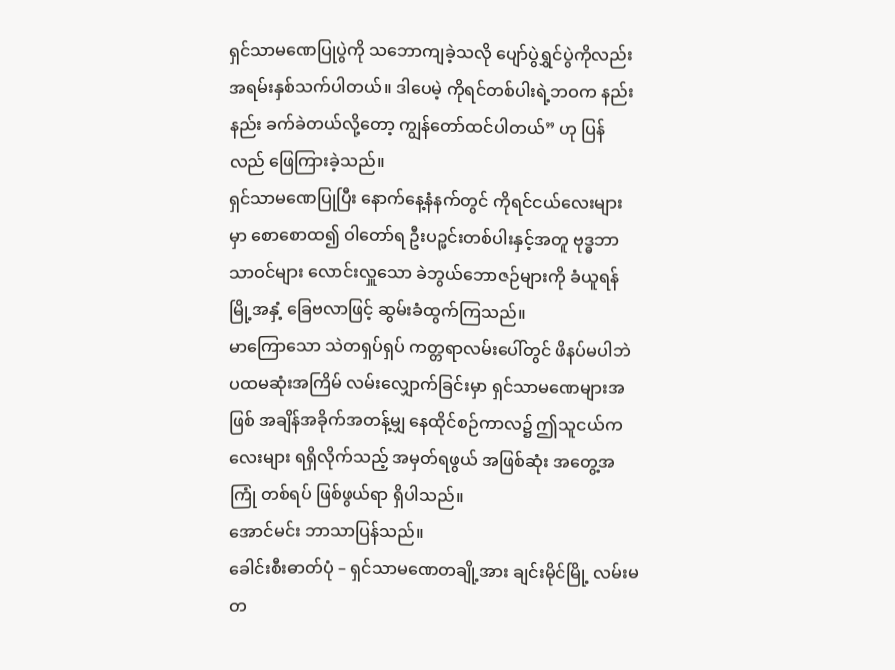ရှင်သာမဏေပြုပွဲကို သဘောကျခဲ့သလို ပျော်ပွဲရွှင်ပွဲကိုလည်း အရမ်းနှစ်သက်ပါတယ်။ ဒါပေမဲ့ ကိုရင်တစ်ပါးရဲ့ဘဝက နည်းနည်း ခက်ခဲတယ်လို့တော့ ကျွန်တော်ထင်ပါတယ်” ဟု ပြန်လည် ဖြေကြားခဲ့သည်။
ရှင်သာမဏေပြုပြီး နောက်နေ့နံနက်တွင် ကိုရင်ငယ်လေးများမှာ စောစောထ၍ ဝါတော်ရ ဦးပဉ္ဖင်းတစ်ပါးနှင့်အတူ ဗုဒ္ဓဘာသာဝင်များ လောင်းလှူသော ခဲဘွယ်ဘောဇဉ်များကို ခံယူရန် မြို့အနှံ့ ခြေဗလာဖြင့် ဆွမ်းခံထွက်ကြသည်။
မာကြောသော သဲတရှပ်ရှပ် ကတ္တရာလမ်းပေါ်တွင် ဖိနပ်မပါဘဲ ပထမဆုံးအကြိမ် လမ်းလျှောက်ခြင်းမှာ ရှင်သာမဏေများအဖြစ် အချိန်အခိုက်အတန့်မျှ နေထိုင်စဉ်ကာလ၌ ဤသူငယ်ကလေးများ ရရှိလိုက်သည့် အမှတ်ရဖွယ် အဖြစ်ဆုံး အတွေ့အကြုံ တစ်ရပ် ဖြစ်ဖွယ်ရာ ရှိပါသည်။
အောင်မင်း ဘာသာပြန်သည်။
ခေါင်းစီးဓာတ်ပုံ – ရှင်သာမဏေတချို့အား ချင်းမိုင်မြို့ လမ်းမတ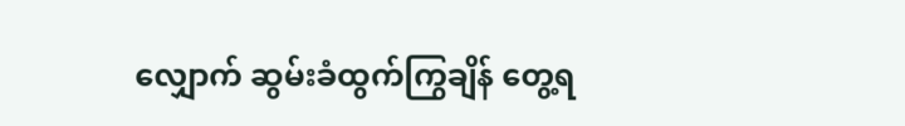လျှောက် ဆွမ်းခံထွက်ကြွချိန် တွေ့ရ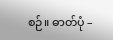စဉ်။ ဓာတ်ပုံ –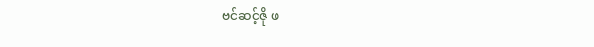ဗင်ဆင့်ဇို ဖ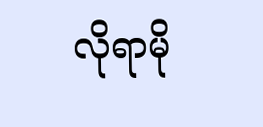လိုရာမို